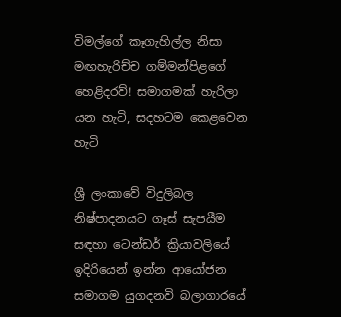විමල්ගේ කෑගැහිල්ල නිසා මඟහැරිච්ච ගම්මන්පිළගේ හෙළිදරව්! සමාගමක් හැරිලා යන හැටි, සදහටම කෙළවෙන හැටි

ශ්‍රී ලංකාවේ විදුලිබල නිෂ්පාදනයට ගෑස් සැපයීම සඳහා ටෙන්ඩර් ක්‍රියාවලියේ ඉදිරියෙන් ඉන්න ආයෝජන සමාගම යුගදනවි බලාගාරයේ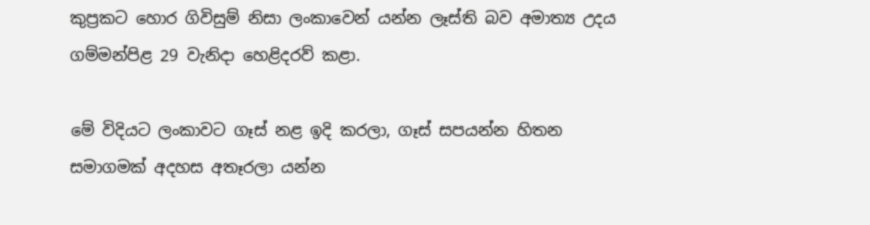කුප්‍රකට හොර ගිවිසුම් නිසා ලංකාවෙන් යන්න ලෑස්ති බව අමාත්‍ය උදය ගම්මන්පිළ 29 වැනිදා හෙළිදරව් කළා.

මේ විදියට ලංකාවට ගෑස් නළ ඉදි කරලා, ගෑස් සපයන්න හිතන සමාගමක් අදහස අතෑරලා යන්න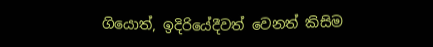ගියොත්, ඉදිරියේදීවත් වෙනත් කිසිම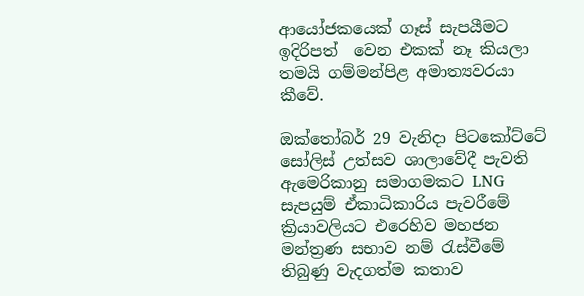ආයෝජකයෙක් ගෑස් සැපයීමට ඉදිරිපත්  වෙන එකක් නෑ කියලා තමයි ගම්මන්පිළ අමාත්‍යවරයා කීවේ.

ඔක්තෝබර් 29 වැනිදා පිටකෝට්ටේ සෝලිස් උත්සව ශාලාවේදී පැවති ඇමෙරිකානු සමාගමකට LNG සැපයුම් ඒකාධිකාරිය පැවරීමේ ක්‍රියාවලියට එරෙහිව මහජන මන්ත්‍රණ සභාව නම් රැස්වීමේ තිබුණු වැදගත්ම කතාව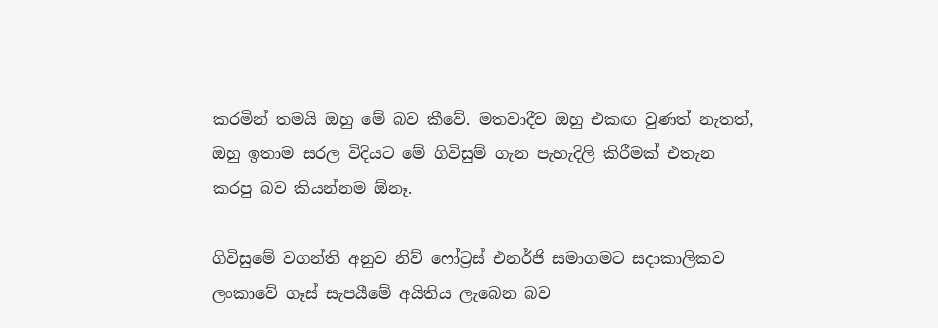කරමින් තමයි ඔහු මේ බව කීවේ. මතවාදීව ඔහු එකඟ වුණත් නැතත්, ඔහු ඉතාම සරල විදියට මේ ගිවිසුම් ගැන පැහැදිලි කිරීමක් එතැන කරපු බව කියන්නම ඕනෑ.

ගිවිසුමේ වගන්ති අනුව නිව් ෆෝට්‍රස් එනර්ජි සමාගමට සදාකාලිකව ලංකාවේ ගෑස් සැපයීමේ අයිතිය ලැබෙන බව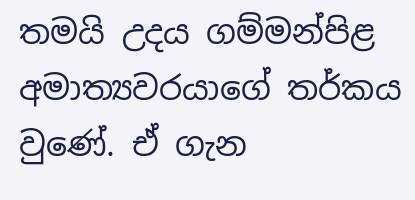තමයි උදය ගම්මන්පිළ අමාත්‍යවරයාගේ තර්කය වුණේ. ඒ ගැන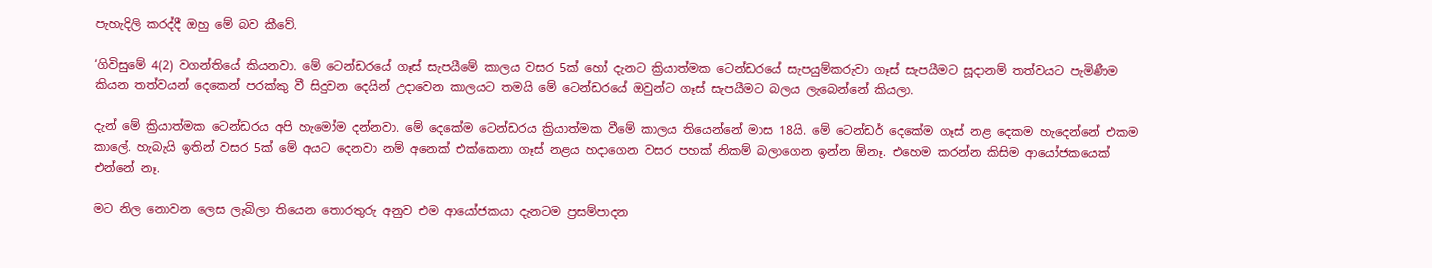පැහැදිලි කරද්දී ඔහු මේ බව කීවේ.

‘ගිවිසුමේ 4(2) වගන්තියේ කියනවා. මේ ටෙන්ඩරයේ ගෑස් සැපයීමේ කාලය වසර 5ක් හෝ දැනට ක්‍රියාත්මක ටෙන්ඩරයේ සැපයුම්කරුවා ගෑස් සැපයීමට සූදානම් තත්වයට පැමිණීම කියන තත්වයන් දෙකෙන් පරක්කු වී සිදුවන දෙයින් උදාවෙන කාලයට තමයි මේ ටෙන්ඩරයේ ඔවුන්ට ගෑස් සැපයීමට බලය ලැබෙන්නේ කියලා.

දැන් මේ ක්‍රියාත්මක ටෙන්ඩරය අපි හැමෝම දන්නවා. මේ දෙකේම ටෙන්ඩරය ක්‍රියාත්මක වීමේ කාලය තියෙන්නේ මාස 18යි. මේ ටෙන්ඩර් දෙකේම ගෑස් නළ දෙකම හැදෙන්නේ එකම කාලේ. හැබැයි ඉතින් වසර 5ක් මේ අයට දෙනවා නම් අනෙක් එක්කෙනා ගෑස් නළය හදාගෙන වසර පහක් නිකම් බලාගෙන ඉන්න ඕනෑ. එහෙම කරන්න කිසිම ආයෝජකයෙක් එන්නේ නෑ.

මට නිල නොවන ලෙස ලැබිලා තියෙන තොරතුරු අනුව එම ආයෝජකයා දැනටම ප්‍රසම්පාදන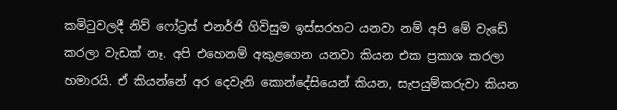කමිටුවලදී නිව් ෆෝට්‍රස් එනර්ජි ගිවිසුම ඉස්සරහට යනවා නම් අපි මේ වැඩේ කරලා වැඩක් නෑ. අපි එහෙනම් අකුළගෙන යනවා කියන එක ප්‍රකාශ කරලා හමාරයි. ඒ කියන්නේ අර දෙවැනි කොන්දේසියෙන් කියන, සැපයුම්කරුවා කියන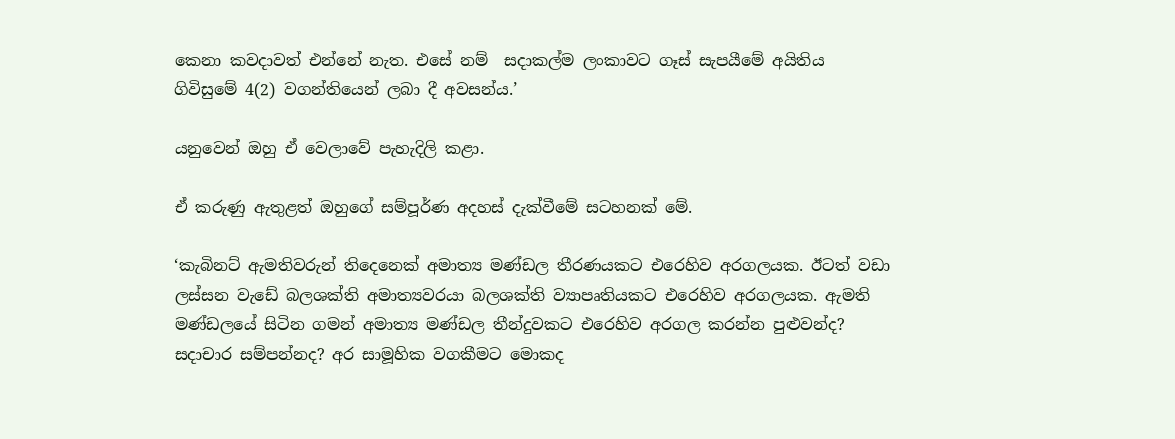කෙනා කවදාවත් එන්නේ නැත. එසේ නම්  සදාකල්ම ලංකාවට ගෑස් සැපයීමේ අයිතිය ගිවිසුමේ 4(2) වගන්තියෙන් ලබා දී අවසන්ය.’

යනුවෙන් ඔහු ඒ වෙලාවේ පැහැදිලි කළා.

ඒ කරුණු ඇතුළත් ඔහුගේ සම්පූර්ණ අදහස් දැක්වීමේ සටහනක් මේ.

‘කැබිනට් ඇමතිවරුන් තිදෙනෙක් අමාත්‍ය මණ්ඩල තීරණයකට එරෙහිව අරගලයක. ඊටත් වඩා ලස්සන වැඩේ බලශක්ති අමාත්‍යවරයා බලශක්ති ව්‍යාපෘතියකට එරෙහිව අරගලයක. ඇමති මණ්ඩලයේ සිටින ගමන් අමාත්‍ය මණ්ඩල තීන්දුවකට එරෙහිව අරගල කරන්න පුළුවන්ද? සදාචාර සම්පන්නද? අර සාමූහික වගකීමට මොකද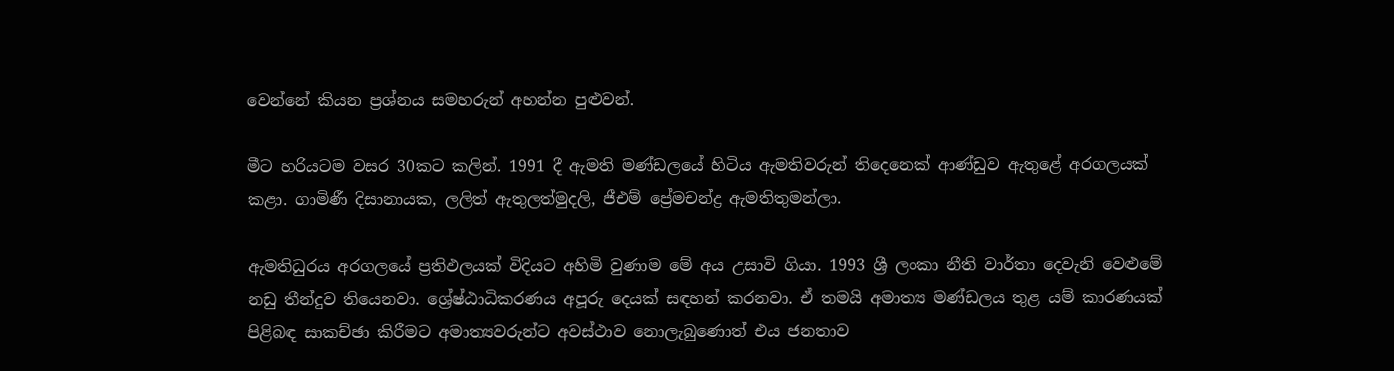වෙන්නේ කියන ප්‍රශ්නය සමහරුන් අහන්න පුළුවන්.

මීට හරියටම වසර 30කට කලින්. 1991 දී ඇමති මණ්ඩලයේ හිටිය ඇමතිවරුන් තිදෙනෙක් ආණ්ඩුව ඇතුළේ අරගලයක් කළා. ගාමිණී දිසානායක, ලලිත් ඇතුලත්මුදලි, ජීඑම් ප්‍රේමචන්ද්‍ර ඇමතිතුමන්ලා.

ඇමතිධුරය අරගලයේ ප්‍රතිඵලයක් විදියට අහිමි වුණාම මේ අය උසාවි ගියා. 1993 ශ්‍රී ලංකා නීති වාර්තා දෙවැනි වෙළුමේ නඩු තීන්දුව තියෙනවා. ශ්‍රේෂ්ඨාධිකරණය අපූරු දෙයක් සඳහන් කරනවා. ඒ තමයි අමාත්‍ය මණ්ඩලය තුළ යම් කාරණයක් පිළිබඳ සාකච්ඡා කිරීමට අමාත්‍යවරුන්ට අවස්ථාව නොලැබුණොත් එය ජනතාව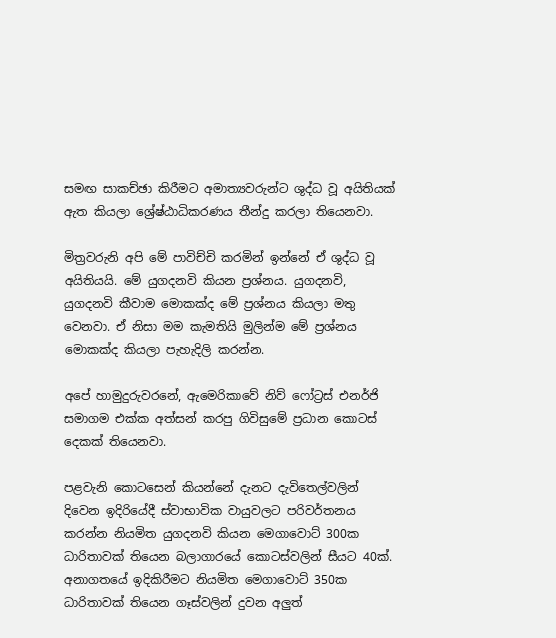සමඟ සාකච්ඡා කිරීමට අමාත්‍යවරුන්ට ශුද්ධ වූ අයිතියක් ඇත කියලා ශ්‍රේෂ්ඨාධිකරණය තීන්දු කරලා තියෙනවා.

මිත්‍රවරුනි අපි මේ පාවිච්චි කරමින් ඉන්නේ ඒ ශුද්ධ වූ අයිතියයි. මේ යුගදනවි කියන ප්‍රශ්නය. යුගදනවි, යුගදනවි කීවාම මොකක්ද මේ ප්‍රශ්නය කියලා මතු වෙනවා. ඒ නිසා මම කැමතියි මුලින්ම මේ ප්‍රශ්නය මොකක්ද කියලා පැහැදිලි කරන්න.

අපේ හාමුදුරුවරනේ, ඇමෙරිකාවේ නිව් ෆෝට්‍රස් එනර්ජි සමාගම එක්ක අත්සන් කරපු ගිවිසුමේ ප්‍රධාන කොටස් දෙකක් තියෙනවා.

පළවැනි කොටසෙන් කියන්නේ දැනට දැවිතෙල්වලින් දිවෙන ඉදිරියේදී ස්වාභාවික වායුවලට පරිවර්තනය කරන්න නියමිත යුගදනවි කියන මෙගාවොට් 300ක ධාරිතාවක් තියෙන බලාගාරයේ කොටස්වලින් සීයට 40ක්. අනාගතයේ ඉදිකිරීමට නියමිත මෙගාවොට් 350ක ධාරිතාවක් තියෙන ගෑස්වලින් දුවන අලුත්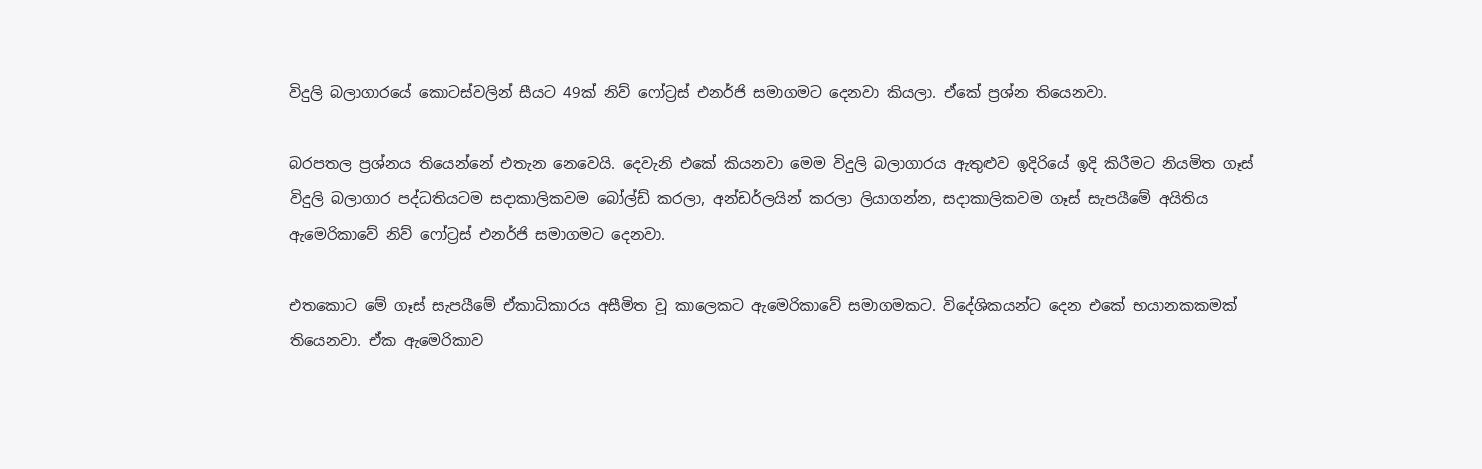විදුලි බලාගාරයේ කොටස්වලින් සීයට 49ක් නිව් ෆෝට්‍රස් එනර්ජි සමාගමට දෙනවා කියලා. ඒකේ ප්‍රශ්න තියෙනවා.

බරපතල ප්‍රශ්නය තියෙන්නේ එතැන නෙවෙයි. දෙවැනි එකේ කියනවා මෙම විදුලි බලාගාරය ඇතුළුව ඉදිරියේ ඉදි කිරීමට නියමිත ගෑස් විදුලි බලාගාර පද්ධතියටම සදාකාලිකවම බෝල්ඩ් කරලා, අන්ඩර්ලයින් කරලා ලියාගන්න, සදාකාලිකවම ගෑස් සැපයීමේ අයිතිය ඇමෙරිකාවේ නිව් ෆෝට්‍රස් එනර්ජි සමාගමට දෙනවා.

එතකොට මේ ගෑස් සැපයීමේ ඒකාධිකාරය අසීමිත වූ කාලෙකට ඇමෙරිකාවේ සමාගමකට. විදේශිකයන්ට දෙන එකේ භයානකකමක් තියෙනවා. ඒක ඇමෙරිකාව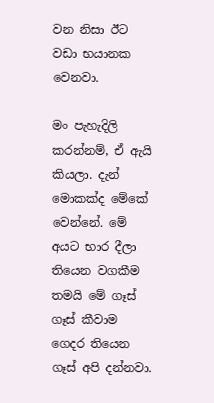වන නිසා ඊට වඩා භයානක වෙනවා.

මං පැහැදිලි කරන්නම්, ඒ ඇයි කියලා. දැන් මොකක්ද මේකේ වෙන්නේ. මේ අයට භාර දීලා තියෙන වගකීම තමයි මේ ගෑස් ගෑස් කීවාම ගෙදර තියෙන ගෑස් අපි දන්නවා.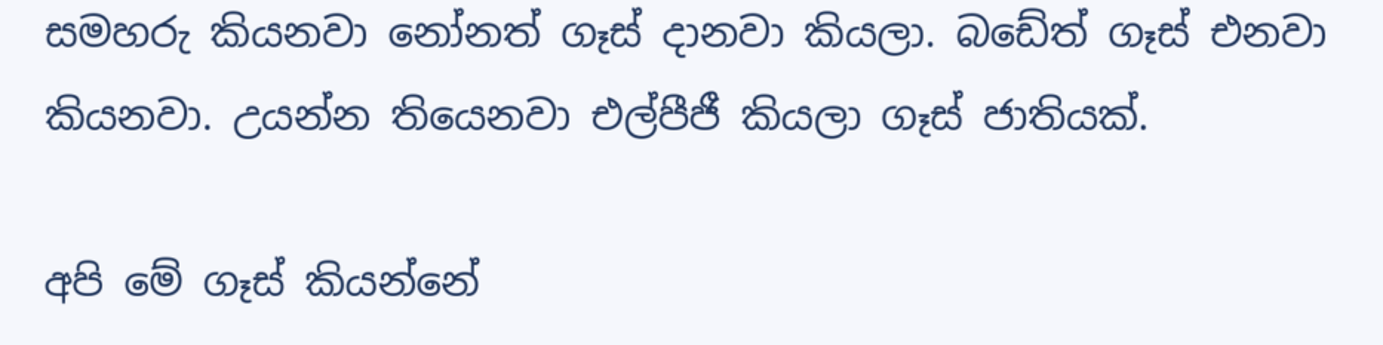සමහරු කියනවා නෝනත් ගෑස් දානවා කියලා. බඩේත් ගෑස් එනවා කියනවා. උයන්න තියෙනවා එල්පීජී කියලා ගෑස් ජාතියක්.

අපි මේ ගෑස් කියන්නේ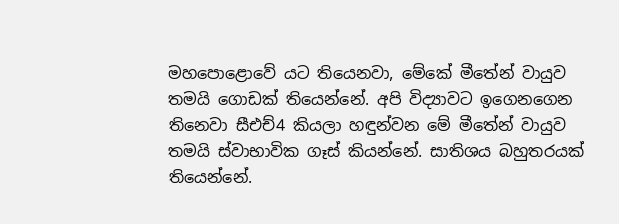මහපොළොවේ යට තියෙනවා, මේකේ මීතේන් වායුව තමයි ගොඩක් තියෙන්නේ. අපි විද්‍යාවට ඉගෙනගෙන තිනෙවා සීඑච්4 කියලා හඳුන්වන මේ මීතේන් වායුව තමයි ස්වාභාවික ගෑස් කියන්නේ. සාතිශය බහුතරයක් තියෙන්නේ.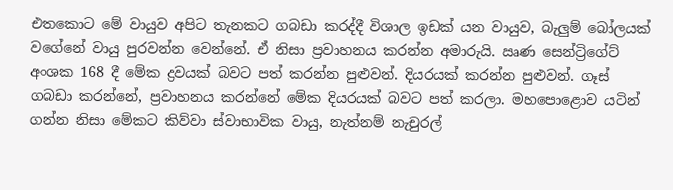එතකොට මේ වායුව අපිට තැනකට ගබඩා කරද්දී විශාල ඉඩක් යන වායුව, බැලුම් බෝලයක් වගේනේ වායු පුරවන්න වෙන්නේ. ඒ නිසා ප්‍රවාහනය කරන්න අමාරුයි. ඍණ සෙන්ට්‍රිගේට් අංශක 168 දී මේක ද්‍රවයක් බවට පත් කරන්න පුළුවන්. දියරයක් කරන්න පුළුවන්. ගෑස් ගබඩා කරන්නේ, ප්‍රවාහනය කරන්නේ මේක දියරයක් බවට පත් කරලා. මහපොළොව යටින් ගන්න නිසා මේකට කිව්වා ස්වාභාවික වායු, නැත්නම් නැචුරල්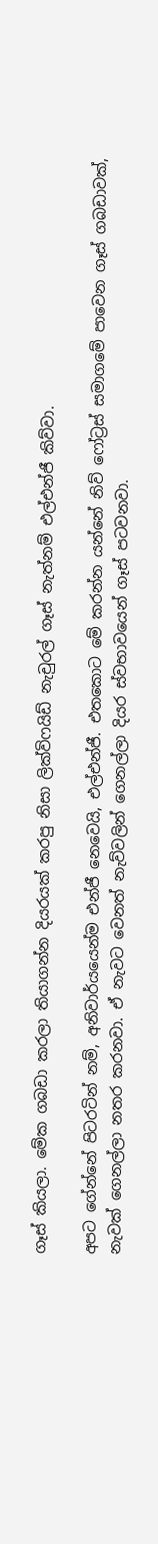ගෑස් කියලා. මේක ගබඩා කරලා තියාගන්න දියරයක් කරපු නිසා ලික්විෆයිඩ් නැචුරල් ගෑස් නැත්නම් එල්එන්ජී කිව්වා.

අපට ගේන්නේ පිටරටින් නම්, අනිවාර්යයෙන්ම එන්ජී නෙවෙයි, එල්එන්ජී. එතකොට මේ කරන්න යන්නේ නිව් ෆෝට්‍රස් සමාගමේ පාවෙන ගෑස් ගබඩාවක්, නැවක් ගෙනල්ලා නතර කරනවා. ඒ නැවට වෙනත් නැව්වලින් ගෙනල්ලා දියර ස්වභාවයෙන් ගෑස් පටවනවා.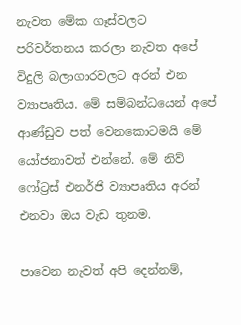නැවත මේක ගෑස්වලට පරිවර්තනය කරලා නැවත අපේ විදුලි බලාගාරවලට අරන් එන ව්‍යාපෘතිය. මේ සම්බන්ධයෙන් අපේ ආණ්ඩුව පත් වෙනකොටමයි මේ යෝජනාවත් එන්නේ. මේ නිව් ෆෝට්‍රස් එනර්ජි ව්‍යාපෘතිය අරන් එනවා ඔය වැඩ තුනම.

පාවෙන නැවත් අපි දෙන්නම්,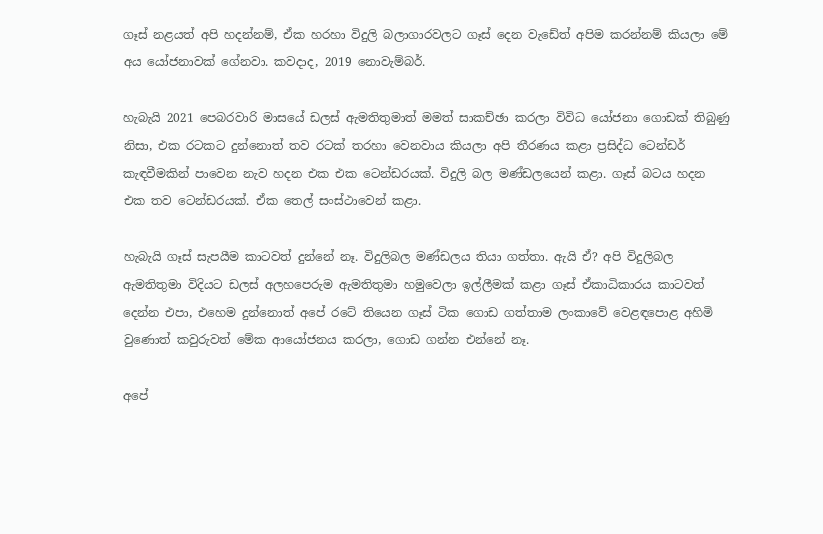ගෑස් නළයත් අපි හදන්නම්, ඒක හරහා විදුලි බලාගාරවලට ගෑස් දෙන වැඩේත් අපිම කරන්නම් කියලා මේ අය යෝජනාවක් ගේනවා. කවදාද, 2019 නොවැම්බර්.

හැබැයි 2021 පෙබරවාරි මාසයේ ඩලස් ඇමතිතුමාත් මමත් සාකච්ඡා කරලා විවිධ යෝජනා ගොඩක් තිබුණු නිසා, එක රටකට දුන්නොත් තව රටක් තරහා වෙනවාය කියලා අපි තීරණය කළා ප්‍රසිද්ධ ටෙන්ඩර් කැඳවීමකින් පාවෙන නැව හදන එක එක ටෙන්ඩරයක්. විදුලි බල මණ්ඩලයෙන් කළා. ගෑස් බටය හදන එක තව ටෙන්ඩරයක්. ඒක තෙල් සංස්ථාවෙන් කළා.

හැබැයි ගෑස් සැපයීම කාටවත් දුන්නේ නෑ. විදුලිබල මණ්ඩලය තියා ගත්තා. ඇයි ඒ? අපි විදුලිබල ඇමතිතුමා විදියට ඩලස් අලහපෙරුම ඇමතිතුමා හමුවෙලා ඉල්ලීමක් කළා ගෑස් ඒකාධිකාරය කාටවත් දෙන්න එපා, එහෙම දුන්නොත් අපේ රටේ තියෙන ගෑස් ටික ගොඩ ගත්තාම ලංකාවේ වෙළඳපොළ අහිමි වුණොත් කවුරුවත් මේක ආයෝජනය කරලා, ගොඩ ගන්න එන්නේ නෑ.

අපේ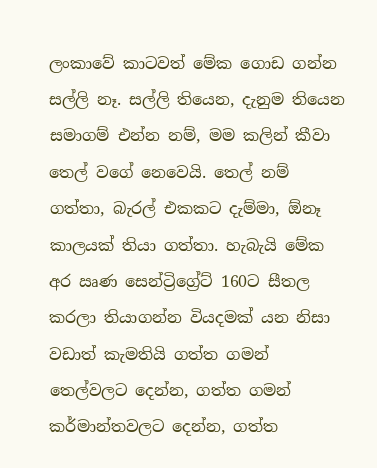ලංකාවේ කාටවත් මේක ගොඩ ගන්න සල්ලි නෑ. සල්ලි තියෙන, දැනුම තියෙන සමාගම් එන්න නම්, මම කලින් කීවා තෙල් වගේ නෙවෙයි. තෙල් නම් ගත්තා, බැරල් එකකට දැම්මා, ඕනෑ කාලයක් තියා ගත්තා. හැබැයි මේක අර ඍණ සෙන්ට්‍රිග්‍රේට් 160ට සීතල කරලා තියාගන්න වියදමක් යන නිසා වඩාත් කැමතියි ගත්ත ගමන් තෙල්වලට දෙන්න, ගත්ත ගමන් කර්මාන්තවලට දෙන්න, ගත්ත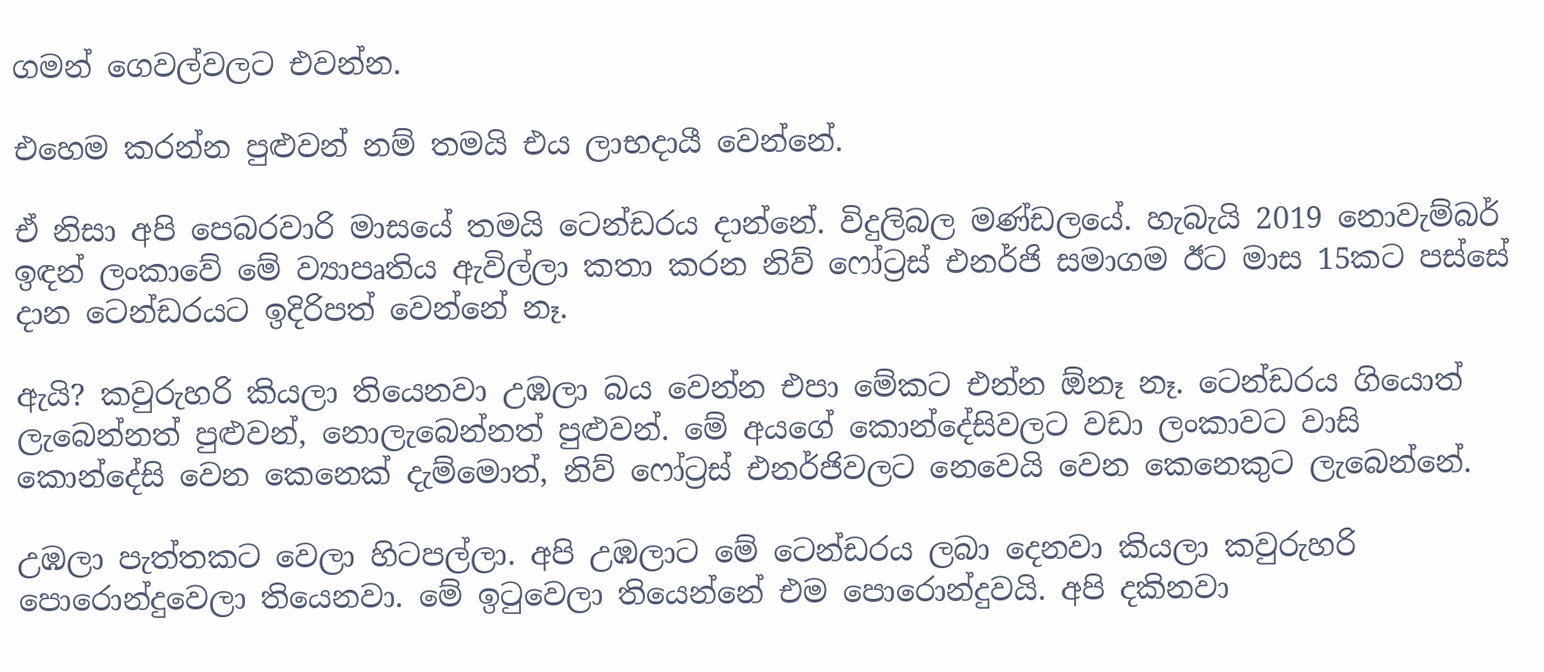ගමන් ගෙවල්වලට එවන්න.

එහෙම කරන්න පුළුවන් නම් තමයි එය ලාභදායී වෙන්නේ.

ඒ නිසා අපි පෙබරවාරි මාසයේ තමයි ටෙන්ඩරය දාන්නේ. විදුලිබල මණ්ඩලයේ. හැබැයි 2019 නොවැම්බර් ඉඳන් ලංකාවේ මේ ව්‍යාපෘතිය ඇවිල්ලා කතා කරන නිව් ෆෝට්‍රස් එනර්ජි සමාගම ඊට මාස 15කට පස්සේ දාන ටෙන්ඩරයට ඉදිරිපත් වෙන්නේ නෑ.

ඇයි? කවුරුහරි කියලා තියෙනවා උඹලා බය වෙන්න එපා මේකට එන්න ඕනෑ නෑ. ටෙන්ඩරය ගියොත් ලැබෙන්නත් පුළුවන්, නොලැබෙන්නත් පුළුවන්. මේ අයගේ කොන්දේසිවලට වඩා ලංකාවට වාසි කොන්දේසි වෙන කෙනෙක් දැම්මොත්, නිව් ෆෝට්‍රස් එනර්ජිවලට නෙවෙයි වෙන කෙනෙකුට ලැබෙන්නේ.

උඹලා පැත්තකට වෙලා හිටපල්ලා. අපි උඹලාට මේ ටෙන්ඩරය ලබා දෙනවා කියලා කවුරුහරි පොරොන්දුවෙලා තියෙනවා. මේ ඉටුවෙලා තියෙන්නේ එම පොරොන්දුවයි. අපි දකිනවා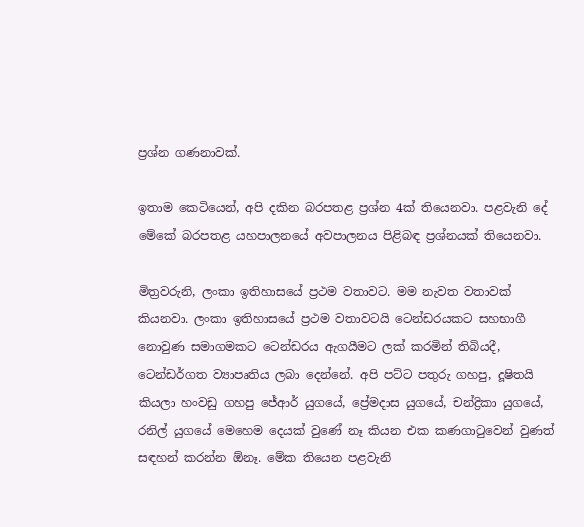ප්‍රශ්න ගණනාවක්.

ඉතාම කෙටියෙන්, අපි දකින බරපතළ ප්‍රශ්න 4ක් තියෙනවා. පළවැනි දේ මේකේ බරපතළ යහපාලනයේ අවපාලනය පිළිබඳ ප්‍රශ්නයක් තියෙනවා.

මිත්‍රවරුනි, ලංකා ඉතිහාසයේ ප්‍රථම වතාවට. මම නැවත වතාවක් කියනවා. ලංකා ඉතිහාසයේ ප්‍රථම වතාවටයි ටෙන්ඩරයකට සහභාගී නොවුණ සමාගමකට ටෙන්ඩරය ඇගයීමට ලක් කරමින් තිබියදී, ටෙන්ඩර්ගත ව්‍යාපෘතිය ලබා දෙන්නේ. අපි පට්ට පතුරු ගහපු, දූෂිතයි කියලා හංවඩු ගහපු ජේආර් යුගයේ, ප්‍රේමදාස යුගයේ, චන්ද්‍රිකා යුගයේ, රනිල් යුගයේ මෙහෙම දෙයක් වුණේ නෑ කියන එක කණගාටුවෙන් වුණත් සඳහන් කරන්න ඕනෑ. මේක තියෙන පළවැනි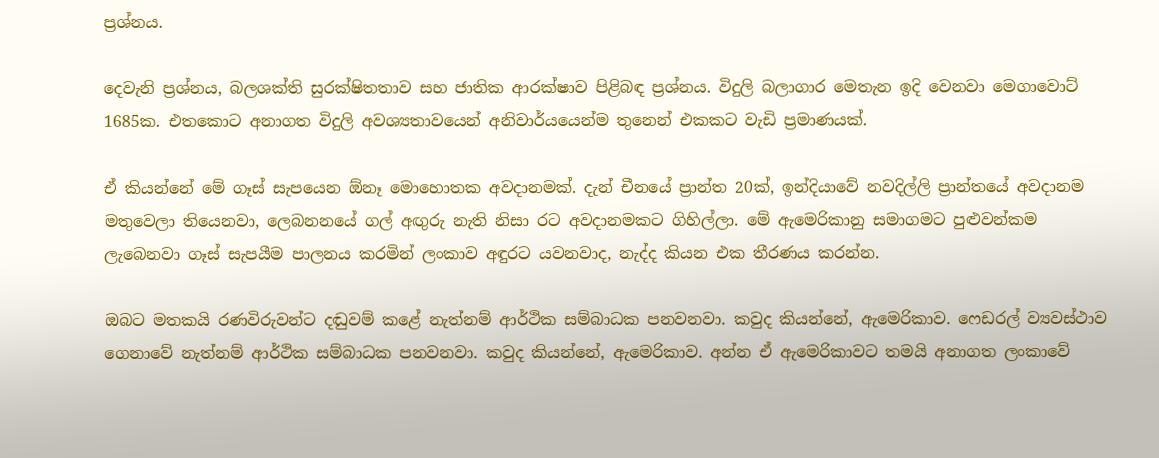ප්‍රශ්නය.

දෙවැනි ප්‍රශ්නය, බලශක්ති සුරක්ෂිතතාව සහ ජාතික ආරක්ෂාව පිළිබඳ ප්‍රශ්නය. විදුලි බලාගාර මෙතැන ඉදි වෙනවා මෙගාවොට් 1685ක. එතකොට අනාගත විදුලි අවශ්‍යතාවයෙන් අනිවාර්යයෙන්ම තුනෙන් එකකට වැඩි ප්‍රමාණයක්.

ඒ කියන්නේ මේ ගෑස් සැපයෙන ඕනෑ මොහොතක අවදානමක්. දැන් චීනයේ ප්‍රාන්ත 20ක්, ඉන්දියාවේ නවදිල්ලි ප්‍රාන්තයේ අවදානම මතුවෙලා තියෙනවා, ලෙබනනයේ ගල් අඟුරු නැති නිසා රට අවදානමකට ගිහිල්ලා. මේ ඇමෙරිකානු සමාගමට පුළුවන්කම ලැබෙනවා ගෑස් සැපයීම පාලනය කරමින් ලංකාව අඳුරට යවනවාද, නැද්ද කියන එක තීරණය කරන්න.

ඔබට මතකයි රණවිරුවන්ට දඬුවම් කළේ නැත්නම් ආර්ථික සම්බාධක පනවනවා. කවුද කියන්නේ, ඇමෙරිකාව. ෆෙඩරල් ව්‍යවස්ථාව ගෙනාවේ නැත්නම් ආර්ථික සම්බාධක පනවනවා. කවුද කියන්නේ, ඇමෙරිකාව. අන්න ඒ ඇමෙරිකාවට තමයි අනාගත ලංකාවේ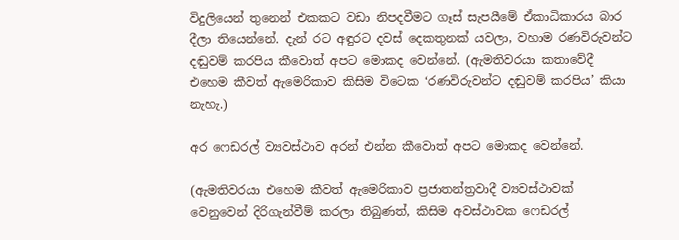විදුලියෙන් තුනෙන් එකකට වඩා නිපදවීමට ගෑස් සැපයීමේ ඒකාධිකාරය බාර දීලා තියෙන්නේ. දැන් රට අඳුරට දවස් දෙකතුනක් යවලා, වහාම රණවිරුවන්ට දඬුවම් කරපිය කීවොත් අපට මොකද වෙන්නේ. (ඇමතිවරයා කතාවේදී එහෙම කීවත් ඇමෙරිකාව කිසිම විටෙක ‘රණවිරුවන්ට දඬුවම් කරපිය’ කියා නැහැ.)

අර ෆෙඩරල් ව්‍යවස්ථාව අරන් එන්න කීවොත් අපට මොකද වෙන්නේ.

(ඇමතිවරයා එහෙම කීවත් ඇමෙරිකාව ප්‍රජාතන්ත්‍රවාදී ව්‍යවස්ථාවක් වෙනුවෙන් දිරිගැන්වීම් කරලා තිබුණත්, කිසිම අවස්ථාවක ෆෙඩරල්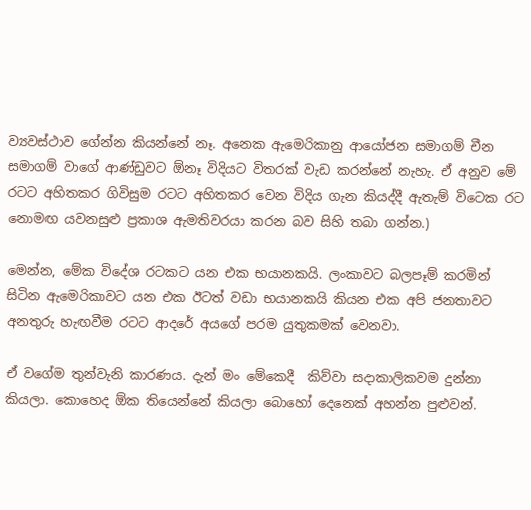ව්‍යවස්ථාව ගේන්න කියන්නේ නෑ. අනෙක ඇමෙරිකානු ආයෝජන සමාගම් චීන සමාගම් වාගේ ආණ්ඩුවට ඕනෑ විදියට විතරක් වැඩ කරන්නේ නැහැ. ඒ අනුව මේ රටට අහිතකර ගිවිසුම රටට අහිතකර වෙන විදිය ගැන කියද්දී ඇතැම් විටෙක රට නොමඟ යවනසුළු ප්‍රකාශ ඇමතිවරයා කරන බව සිහි තබා ගන්න.)

මෙන්න, මේක විදේශ රටකට යන එක භයානකයි. ලංකාවට බලපෑම් කරමින් සිටින ඇමෙරිකාවට යන එක ඊටත් වඩා භයානකයි කියන එක අපි ජනතාවට අනතුරු හැඟවීම රටට ආදරේ අයගේ පරම යුතුකමක් වෙනවා.

ඒ වගේම තුන්වැනි කාරණය. දැන් මං මේකෙදී  කිව්වා සදාකාලිකවම දුන්නා කියලා. කොහෙද ඕක තියෙන්නේ කියලා බොහෝ දෙනෙක් අහන්න පුළුවන්.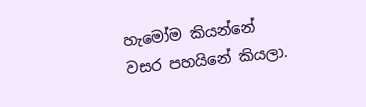හැමෝම කියන්නේ වසර පහයිනේ කියලා.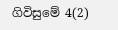ගිවිසුමේ 4(2)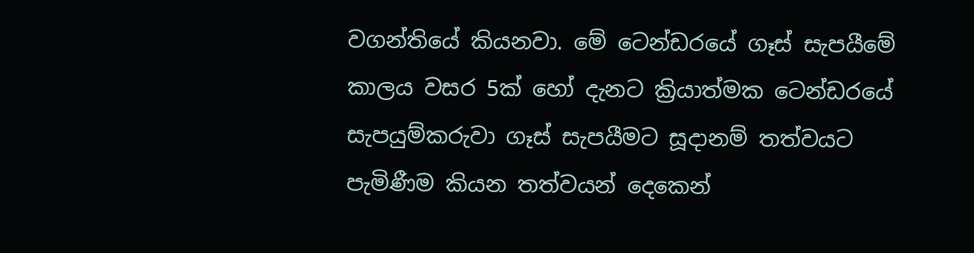වගන්තියේ කියනවා. මේ ටෙන්ඩරයේ ගෑස් සැපයීමේ කාලය වසර 5ක් හෝ දැනට ක්‍රියාත්මක ටෙන්ඩරයේ සැපයුම්කරුවා ගෑස් සැපයීමට සූදානම් තත්වයට පැමිණීම කියන තත්වයන් දෙකෙන්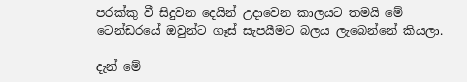පරක්කු වී සිදුවන දෙයින් උදාවෙන කාලයට තමයි මේ ටෙන්ඩරයේ ඔවුන්ට ගෑස් සැපයීමට බලය ලැබෙන්නේ කියලා.

දැන් මේ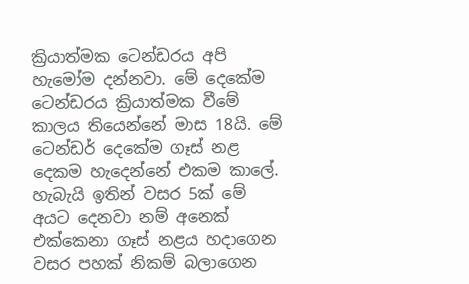ක්‍රියාත්මක ටෙන්ඩරය අපි හැමෝම දන්නවා. මේ දෙකේම ටෙන්ඩරය ක්‍රියාත්මක වීමේ කාලය තියෙන්නේ මාස 18යි. මේ ටෙන්ඩර් දෙකේම ගෑස් නළ දෙකම හැදෙන්නේ එකම කාලේ. හැබැයි ඉතින් වසර 5ක් මේ අයට දෙනවා නම් අනෙක් එක්කෙනා ගෑස් නළය හදාගෙන වසර පහක් නිකම් බලාගෙන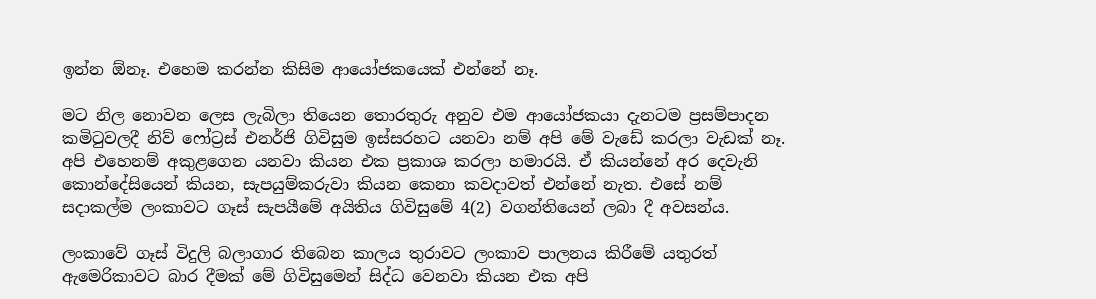ඉන්න ඕනෑ. එහෙම කරන්න කිසිම ආයෝජකයෙක් එන්නේ නෑ.

මට නිල නොවන ලෙස ලැබිලා තියෙන තොරතුරු අනුව එම ආයෝජකයා දැනටම ප්‍රසම්පාදන කමිටුවලදී නිව් ෆෝට්‍රස් එනර්ජි ගිවිසුම ඉස්සරහට යනවා නම් අපි මේ වැඩේ කරලා වැඩක් නෑ. අපි එහෙනම් අකුළගෙන යනවා කියන එක ප්‍රකාශ කරලා හමාරයි. ඒ කියන්නේ අර දෙවැනි කොන්දේසියෙන් කියන, සැපයුම්කරුවා කියන කෙනා කවදාවත් එන්නේ නැත. එසේ නම්  සදාකල්ම ලංකාවට ගෑස් සැපයීමේ අයිතිය ගිවිසුමේ 4(2) වගන්තියෙන් ලබා දී අවසන්ය.

ලංකාවේ ගෑස් විදුලි බලාගාර තිබෙන කාලය තුරාවට ලංකාව පාලනය කිරීමේ යතුරත් ඇමෙරිකාවට බාර දීමක් මේ ගිවිසුමෙන් සිද්ධ වෙනවා කියන එක අපි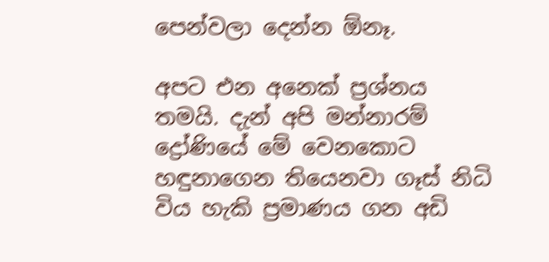පෙන්වලා දෙන්න ඕනෑ.

අපට එන අනෙක් ප්‍රශ්නය තමයි. දැන් අපි මන්නාරම් ද්‍රෝණියේ මේ වෙනකොට හඳුනාගෙන තියෙනවා ගෑස් නිධි විය හැකි ප්‍රමාණය ගන අඩි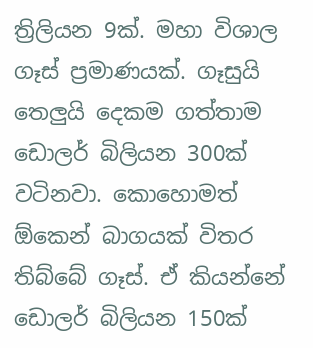ත්‍රිලියන 9ක්. මහා විශාල ගෑස් ප්‍රමාණයක්. ගෑසුයි තෙලුයි දෙකම ගත්තාම ඩොලර් බිලියන 300ක් වටිනවා. කොහොමත් ඕකෙන් බාගයක් විතර තිබ්බේ ගෑස්. ඒ කියන්නේ ඩොලර් බිලියන 150ක්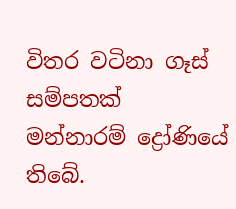විතර වටිනා ගෑස් සම්පතක් මන්නාරම් ද්‍රෝණියේ තිබේ.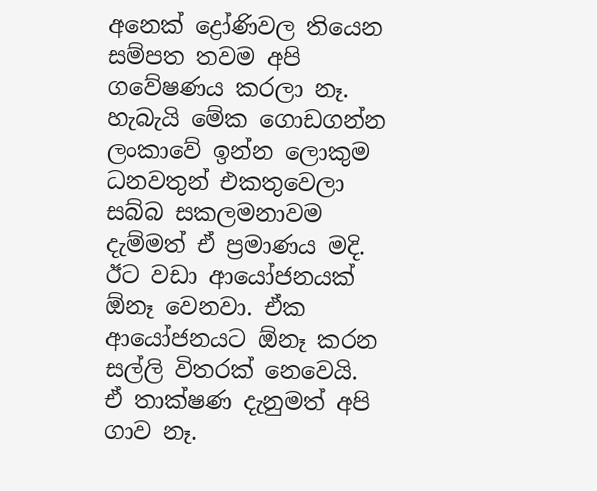අනෙක් ද්‍රෝණිවල තියෙන සම්පත තවම අපි ගවේෂණය කරලා නෑ. හැබැයි මේක ගොඩගන්න ලංකාවේ ඉන්න ලොකුම ධනවතුන් එකතුවෙලා සබ්බ සකලමනාවම දැම්මත් ඒ ප්‍රමාණය මදි. ඊට වඩා ආයෝජනයක් ඕනෑ වෙනවා. ඒක ආයෝජනයට ඕනෑ කරන සල්ලි විතරක් නෙවෙයි. ඒ තාක්ෂණ දැනුමත් අපි ගාව නෑ.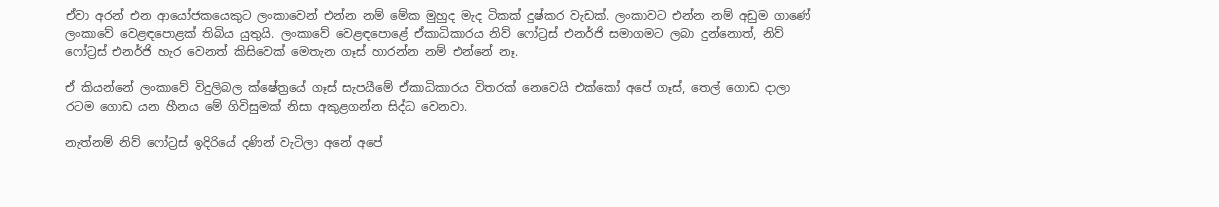ඒවා අරන් එන ආයෝජකයෙකුට ලංකාවෙන් එන්න නම් මේක මුහුද මැද ටිකක් දුෂ්කර වැඩක්. ලංකාවට එන්න නම් අඩුම ගාණේ ලංකාවේ වෙළඳපොළක් තිබිය යුතුයි. ලංකාවේ වෙළඳපොළේ ඒකාධිකාරය නිව් ෆෝට්‍රස් එනර්ජි සමාගමට ලබා දුන්නොත්, නිව් ෆෝට්‍රස් එනර්ජි හැර වෙනත් කිසිවෙක් මෙතැන ගෑස් හාරන්න නම් එන්නේ නෑ.

ඒ කියන්නේ ලංකාවේ විදුලිබල ක්ෂේත්‍රයේ ගෑස් සැපයීමේ ඒකාධිකාරය විතරක් නෙවෙයි එක්කෝ අපේ ගෑස්, තෙල් ගොඩ දාලා රටම ගොඩ යන හීනය මේ ගිවිසුමක් නිසා අකුළගන්න සිද්ධ වෙනවා.

නැත්නම් නිව් ෆෝට්‍රස් ඉදිරියේ දණින් වැටිලා අනේ අපේ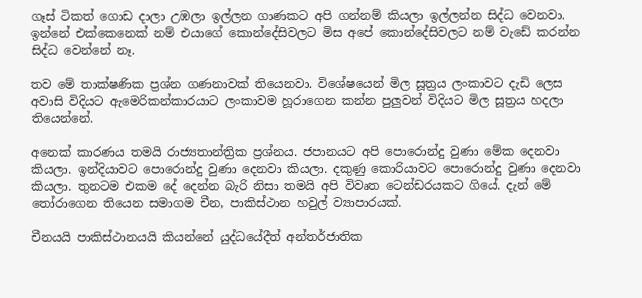ගෑස් ටිකත් ගොඩ දාලා උඹලා ඉල්ලන ගාණකට අපි ගන්නම් කියලා ඉල්ලන්න සිද්ධ වෙනවා. ඉන්නේ එක්කෙනෙක් නම් එයාගේ කොන්දේසිවලට මිස අපේ කොන්දේසිවලට නම් වැඩේ කරන්න සිද්ධ වෙන්නේ නෑ.

තව මේ තාක්ෂණික ප්‍රශ්න ගණනාවක් තියෙනවා. විශේෂයෙන් මිල සූත්‍රය ලංකාවට දැඩි ලෙස අවාසි විදියට ඇමෙරිකන්කාරයාට ලංකාවම හූරාගෙන කන්න පුලුවන් විදියට මිල සූත්‍රය හදලා තියෙන්නේ.

අනෙක් කාරණය තමයි රාජ්‍යතාන්ත්‍රික ප්‍රශ්නය. ජපානයට අපි පොරොන්දු වුණා මේක දෙනවා කියලා. ඉන්දියාවට පොරොන්දු වුණා දෙනවා කියලා. දකුණු කොරියාවට පොරොන්දු වුණා දෙනවා කියලා. තුනටම එකම දේ දෙන්න බැරි නිසා තමයි අපි විවෘත ටෙන්ඩරයකට ගියේ. දැන් මේ තෝරාගෙන තියෙන සමාගම චීන, පාකිස්ථාන හවුල් ව්‍යාපාරයක්.

චීනයයි පාකිස්ථානයයි කියන්නේ යුද්ධයේදීත් අන්තර්ජාතික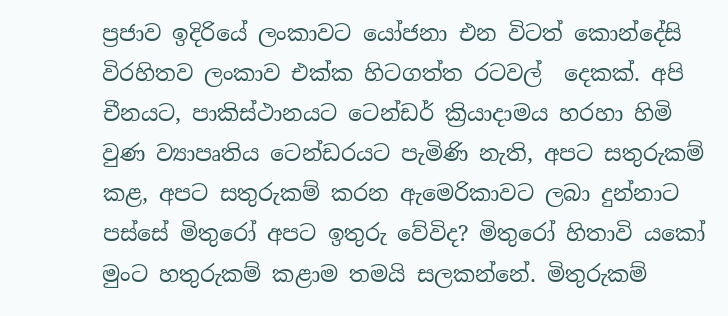ප්‍රජාව ඉදිරියේ ලංකාවට යෝජනා එන විටත් කොන්දේසි විරහිතව ලංකාව එක්ක හිටගත්ත රටවල්  දෙකක්. අපි චීනයට, පාකිස්ථානයට ටෙන්ඩර් ක්‍රියාදාමය හරහා හිමි වුණ ව්‍යාපෘතිය ටෙන්ඩරයට පැමිණි නැති, අපට සතුරුකම් කළ, අපට සතුරුකම් කරන ඇමෙරිකාවට ලබා දුන්නාට පස්සේ මිතුරෝ අපට ඉතුරු වේවිද? මිතුරෝ හිතාවි යකෝ මුංට හතුරුකම් කළාම තමයි සලකන්නේ. මිතුරුකම්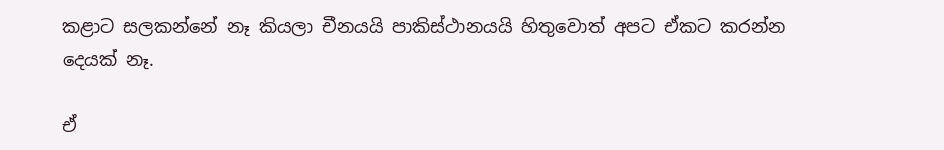කළාට සලකන්නේ නෑ කියලා චීනයයි පාකිස්ථානයයි හිතුවොත් අපට ඒකට කරන්න දෙයක් නෑ.

ඒ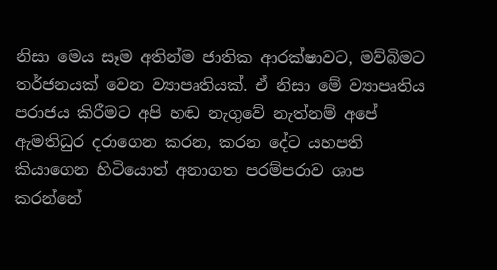නිසා මෙය සෑම අතින්ම ජාතික ආරක්ෂාවට, මව්බිමට තර්ජනයක් වෙන ව්‍යාපෘතියක්. ඒ නිසා මේ ව්‍යාපෘතිය පරාජය කිරීමට අපි හඬ නැගුවේ නැත්නම් අපේ ඇමතිධුර දරාගෙන කරන, කරන දේට යහපති කියාගෙන හිටියොත් අනාගත පරම්පරාව ශාප කරන්නේ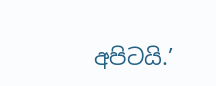අපිටයි.’